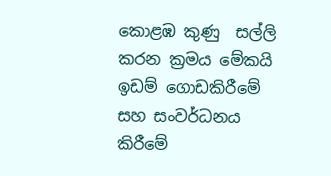කොළඹ කුණු  සල්ලි කරන ක්‍රමය මේකයි ඉඩම් ගොඩකිරීමේ සහ සංවර්ධනය කිරීමේ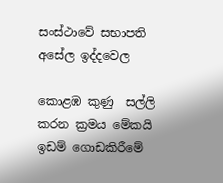සංස්ථාවේ සභාපති අසේල ඉද්දවෙල

කොළඹ කුණු  සල්ලි කරන ක්‍රමය මේකයි ඉඩම් ගොඩකිරීමේ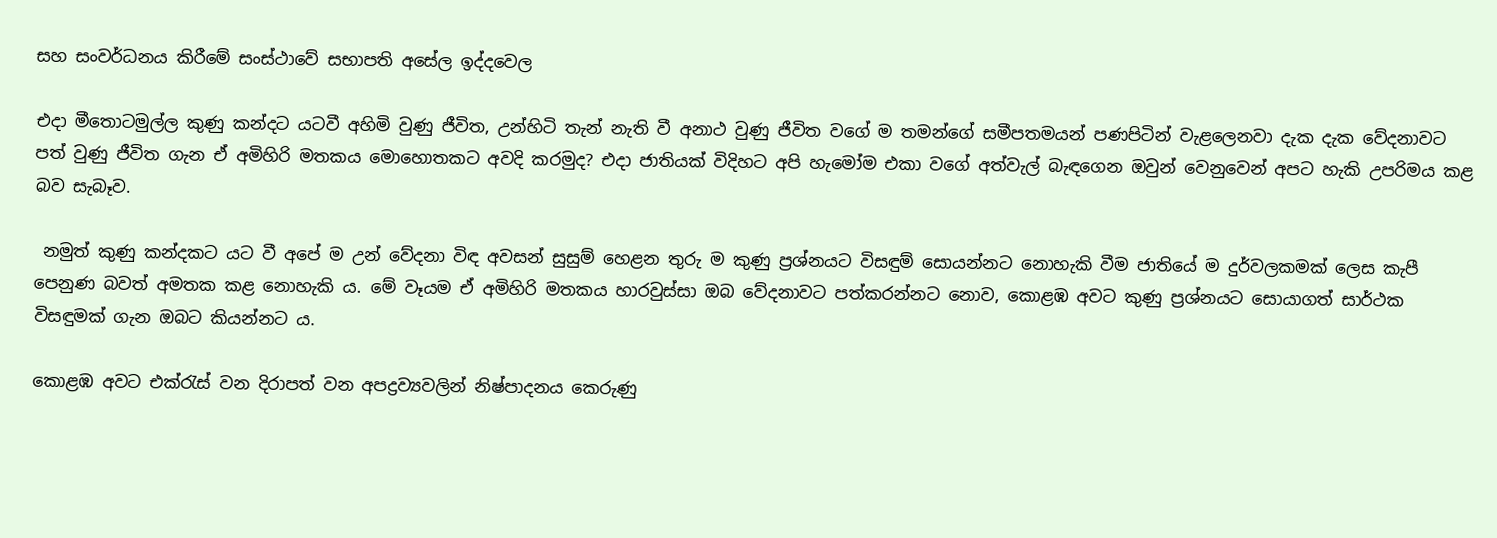සහ සංවර්ධනය කිරීමේ සංස්ථාවේ සභාපති අසේල ඉද්දවෙල

එදා මීතොටමුල්ල කුණු කන්දට යටවී අහිමි වුණු ජීවිත, උන්හිටි තැන් නැති වී අනාථ වුණු ජීවිත වගේ ම තමන්ගේ සමීපතමයන් පණපිටින් වැළලෙනවා දැක දැක වේදනාවට පත් වුණු ජීවිත ගැන ඒ අමිහිරි මතකය මොහොතකට අවදි කරමුද? එදා ජාතියක් විදිහට අපි හැමෝම එකා වගේ අත්වැල් බැඳගෙන ඔවුන් වෙනුවෙන් අපට හැකි උපරිමය කළ බව සැබෑව.

 නමුත් කුණු කන්දකට යට වී අපේ ම උන් වේදනා විඳ අවසන් සුසුම් හෙළන තුරු ම කුණු ප්‍රශ්නයට විසඳුම් සොයන්නට නොහැකි වීම ජාතියේ ම දුර්වලකමක් ලෙස කැපී පෙනුණ බවත් අමතක කළ නොහැකි ය. මේ වෑයම ඒ අමිහිරි මතකය හාරවුස්සා ඔබ වේදනාවට පත්කරන්නට නොව, කොළඹ අවට කුණු ප්‍රශ්නයට සොයාගත් සාර්ථක විසඳුමක් ගැන ඔබට කියන්නට ය.

කොළඹ අවට එක්රැස් වන දිරාපත් වන අපද්‍රව්‍යවලින් නිෂ්පාදනය කෙරුණු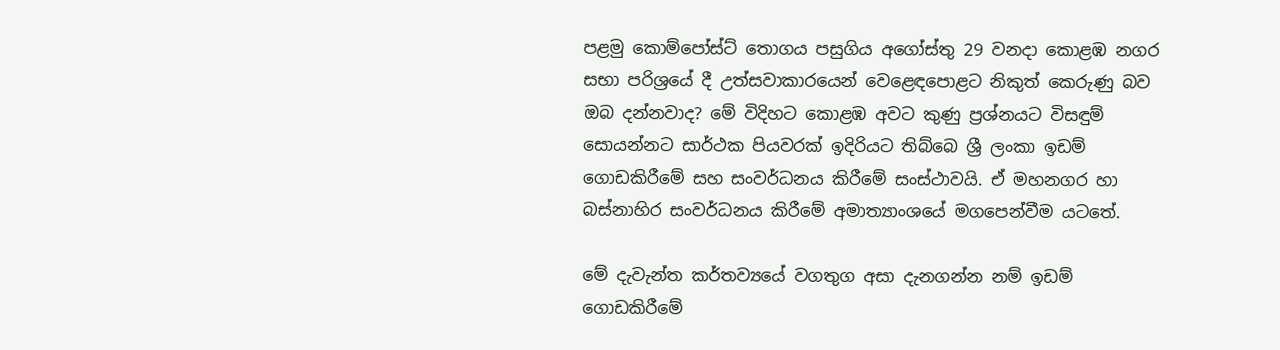පළමු කොම්පෝස්ට් තොගය පසුගිය අගෝස්තු 29 වනදා කොළඹ නගර සභා පරිශ්‍රයේ දී උත්සවාකාරයෙන් වෙළෙඳපොළට නිකුත් කෙරුණු බව ඔබ දන්නවාද? මේ විදිහට කොළඹ අවට කුණු ප්‍රශ්නයට විසඳුම් සොයන්නට සාර්ථක පියවරක් ඉදිරියට තිබ්බෙ ශ්‍රී ලංකා ඉඩම් ගොඩකිරීමේ සහ සංවර්ධනය කිරීමේ සංස්ථාවයි. ඒ මහනගර හා බස්නාහිර සංවර්ධනය කිරීමේ අමාත්‍යාංශයේ මගපෙන්වීම යටතේ.

මේ දැවැන්ත කර්තව්‍යයේ වගතුග අසා දැනගන්න නම් ඉඩම් ගොඩකිරීමේ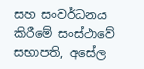සහ සංවර්ධනය කිරීමේ සංස්ථාවේ සභාපති, අසේල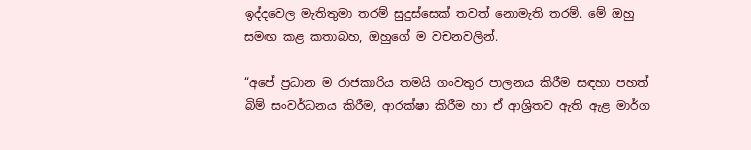ඉද්දවෙල මැතිතුමා තරම් සුදුස්සෙක් තවත් නොමැති තරම්. මේ ඔහු සමඟ කළ කතාබහ, ඔහුගේ ම වචනවලින්.

“අපේ ප්‍රධාන ම රාජකාරිය තමයි ගංවතුර පාලනය කිරීම සඳහා පහත් බිම් සංවර්ධනය කිරීම, ආරක්ෂා කිරීම හා ඒ ආශ්‍රිතව ඇති ඇළ මාර්ග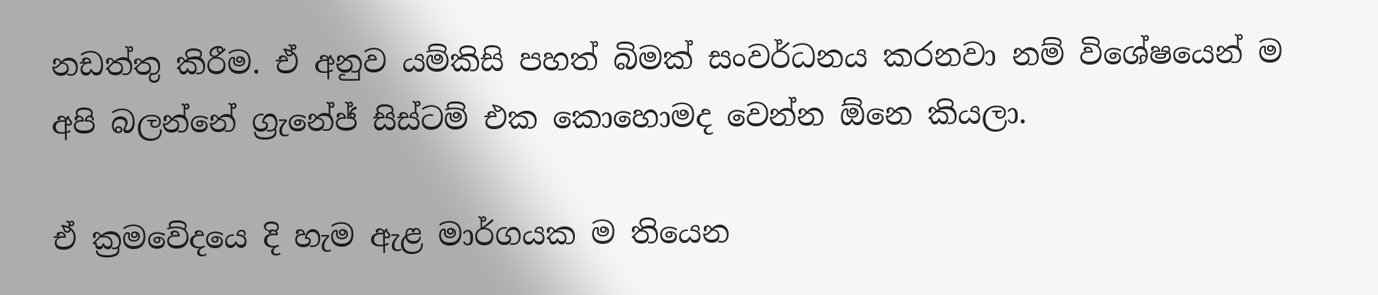නඩත්තු කිරීම. ඒ අනුව යම්කිසි පහත් බිමක් සංවර්ධනය කරනවා නම් විශේෂයෙන් ම අපි බලන්නේ ග්‍රැනේජ් සිස්ටම් එක කොහොමද වෙන්න ඕනෙ කියලා.

ඒ ක්‍රමවේදයෙ දි හැම ඇළ මාර්ගයක ම තියෙන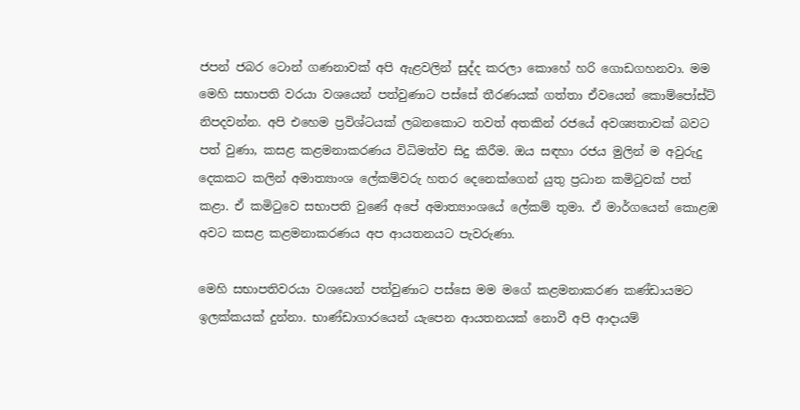ජපන් ජබර ටොන් ගණනාවක් අපි ඇළවලින් සුද්ද කරලා කොහේ හරි ගොඩගහනවා. මම මෙහි සභාපති වරයා වශයෙන් පත්වුණාට පස්සේ තීරණයක් ගත්තා ඒවයෙන් කොම්පෝස්ට් නිපදවන්න. අපි එහෙම ප්‍රවිශ්ටයක් ලබනකොට තවත් අතකින් රජයේ අවශ්‍යතාවක් බවට පත් වුණා, කසළ කළමනාකරණය විධිමත්ව සිදු කිරීම. ඔය සඳහා රජය මුලින් ම අවුරුදු දෙකකට කලින් අමාත්‍යාංශ ලේකම්වරු හතර දෙනෙක්ගෙන් යුතු ප්‍රධාන කමිටුවක් පත් කළා. ඒ කමිටුවෙ සභාපති වුණේ අපේ අමාත්‍යාංශයේ ලේකම් තුමා. ඒ මාර්ගයෙන් කොළඹ අවට කසළ කළමනාකරණය අප ආයතනයට පැවරුණා.

මෙහි සභාපතිවරයා වශයෙන් පත්වුණාට පස්සෙ මම මගේ කළමනාකරණ කණ්ඩායමට ඉලක්කයක් දුන්නා. භාණ්ඩාගාරයෙන් යැපෙන ආයතනයක් නොවී අපි ආදායම්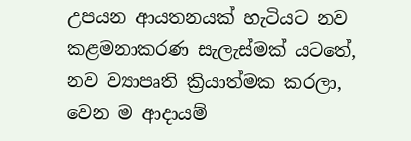උපයන ආයතනයක් හැටියට නව කළමනාකරණ සැලැස්මක් යටතේ, නව ව්‍යාපෘති ක්‍රියාත්මක කරලා, වෙන ම ආදායම්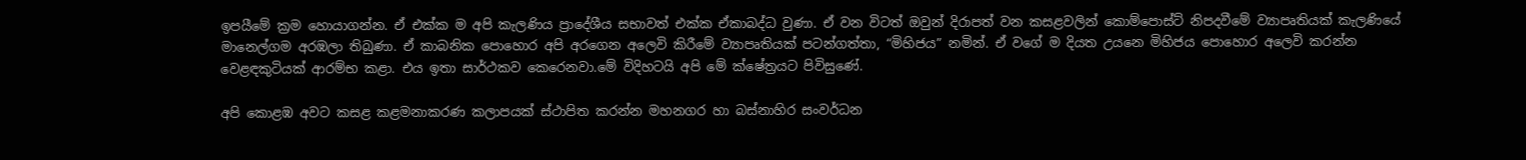ඉපයීමේ ක්‍රම හොයාගන්න. ඒ එක්ක ම අපි කැලණිය ප්‍රාදේශීය සභාවත් එක්ක ඒකාබද්ධ වුණා. ඒ වන විටත් ඔවුන් දිරාපත් වන කසළවලින් කොම්පොස්ට් නිපදවීමේ ව්‍යාපෘතියක් කැලණියේ මානෙල්ගම අරඹලා තිබුණා. ඒ කාබනික පොහොර අපි අරගෙන අලෙවි කිරීමේ ව්‍යාපෘතියක් පටන්ගත්තා, “මිහිජය” නමින්. ඒ වගේ ම දියත උයනෙ මිහිජය පොහොර අලෙවි කරන්න වෙළඳකුටියක් ආරම්භ කළා. එය ඉතා සාර්ථකව කෙරෙනවා.මේ විදිහටයි අපි මේ ක්ෂේත්‍රයට පිවිසුණේ.

අපි කොළඹ අවට කසළ කළමනාකරණ කලාපයක් ස්ථාපිත කරන්න මහනගර හා බස්නාහිර සංවර්ධන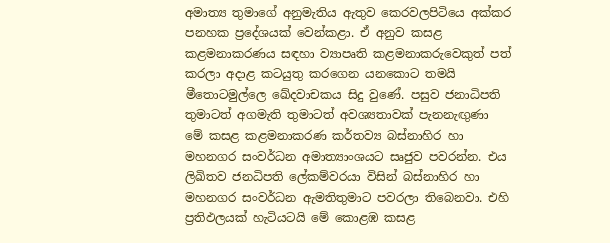අමාත්‍ය තුමාගේ අනුමැතිය ඇතුව කෙරවලපිටියෙ අක්කර පනහක ප්‍රදේශයක් වෙන්කළා. ඒ අනුව කසළ කළමනාකරණය සඳහා ව්‍යාපෘති කළමනාකරුවෙකුත් පත් කරලා අදාළ කටයුතු කරගෙන යනකොට තමයි මීතොටමුල්ලෙ ඛේදවාචකය සිදු වුණේ. පසුව ජනාධිපති තුමාටත් අගමැති තුමාටත් අවශ්‍යතාවක් පැනනැඟුණා මේ කසළ කළමනාකරණ කර්තව්‍ය බස්නාහිර හා මහනගර සංවර්ධන අමාත්‍යාංශයට සෘජුව පවරන්න. එය ලිඛිතව ජනධිපති ලේකම්වරයා විසින් බස්නාහිර හා මහනගර සංවර්ධන ඇමතිතුමාට පවරලා තිබෙනවා. එහි ප්‍රතිඵලයක් හැටියටයි මේ කොළඹ කසළ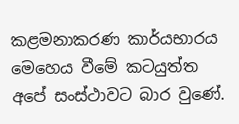කළමනාකරණ කාර්යභාරය මෙහෙය වීමේ කටයුත්ත අපේ සංස්ථාවට බාර වුණේ.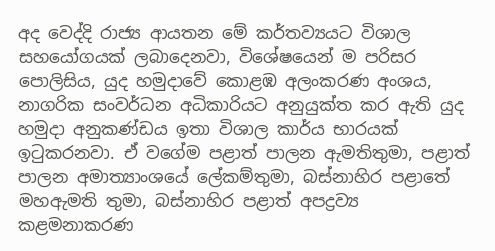අද වෙද්දි රාජ්‍ය ආයතන මේ කර්තව්‍යයට විශාල සහයෝගයක් ලබාදෙනවා, විශේෂයෙන් ම පරිසර පොලිසිය, යුද හමුදාවේ කොළඹ අලංකරණ අංශය, නාගරික සංවර්ධන අධිකාරියට අනුයුක්ත කර ඇති යුද හමුදා අනුකණ්ඩය ඉතා විශාල කාර්ය භාරයක් ඉටුකරනවා. ඒ වගේම පළාත් පාලන ඇමතිතුමා, පළාත් පාලන අමාත්‍යාංශයේ ලේකම්තුමා, බස්නාහිර පළාතේ මහඇමති තුමා, බස්නාහිර පළාත් අපද්‍රව්‍ය කළමනාකරණ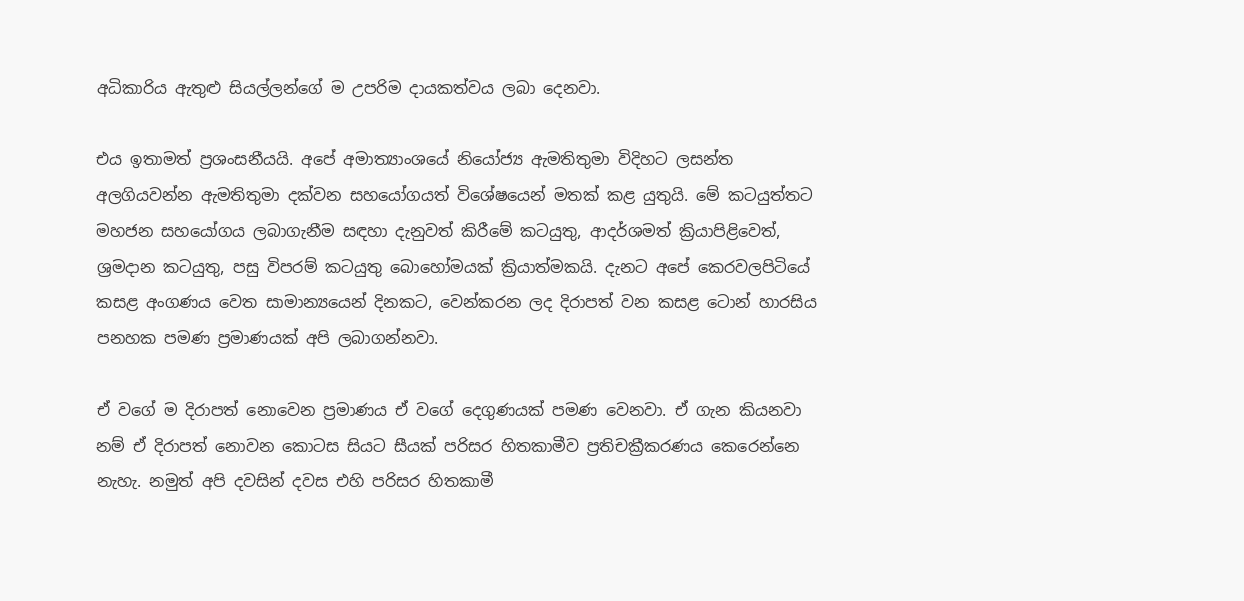අධිකාරිය ඇතුළු සියල්ලන්ගේ ම උපරිම දායකත්වය ලබා දෙනවා.

එය ඉතාමත් ප්‍රශංසනීයයි. අපේ අමාත්‍යාංශයේ නියෝජ්‍ය ඇමතිතුමා විදිහට ලසන්ත අලගියවන්න ඇමතිතුමා දක්වන සහයෝගයත් විශේෂයෙන් මතක් කළ යුතුයි. මේ කටයුත්තට මහජන සහයෝගය ලබාගැනීම සඳහා දැනුවත් කිරීමේ කටයුතු, ආදර්ශමත් ක්‍රියාපිළිවෙත්, ශ්‍රමදාන කටයුතු, පසු විපරම් කටයුතු බොහෝමයක් ක්‍රියාත්මකයි. දැනට අපේ කෙරවලපිටියේ කසළ අංගණය වෙත සාමාන්‍යයෙන් දිනකට, වෙන්කරන ලද දිරාපත් වන කසළ ටොන් හාරසිය පනහක පමණ ප්‍රමාණයක් අපි ලබාගන්නවා.

ඒ වගේ ම දිරාපත් නොවෙන ප්‍රමාණය ඒ වගේ දෙගුණයක් පමණ වෙනවා. ඒ ගැන කියනවා නම් ඒ දිරාපත් නොවන කොටස සියට සීයක් පරිසර හිතකාමීව ප්‍රතිචක්‍රීකරණය කෙරෙන්නෙ නැහැ. නමුත් අපි දවසින් දවස එහි පරිසර හිතකාමී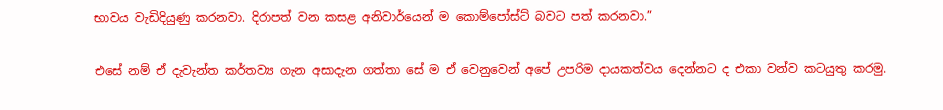භාවය වැඩිදියුණු කරනවා. දිරාපත් වන කසළ අනිවාර්යෙන් ම කොම්පෝස්ට් බවට පත් කරනවා.”

එසේ නම් ඒ දැවැන්ත කර්තව්‍ය ගැන අසාදැන ගත්තා සේ ම ඒ වෙනුවෙන් අපේ උපරිම දායකත්වය දෙන්නට ද එකා වන්ව කටයුතු කරමු.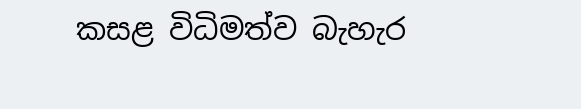කසළ විධිමත්ව බැහැර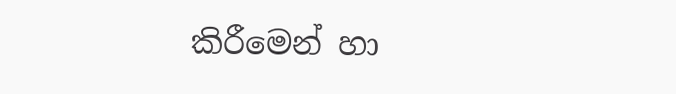කිරීමෙන් හා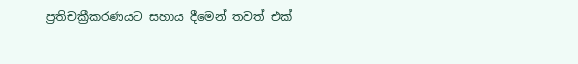ප්‍රතිචක්‍රීකරණයට සහාය දීමෙන් තවත් එක්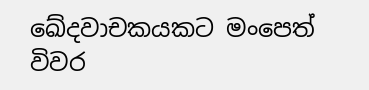ඛේදවාචකයකට මංපෙත් විවර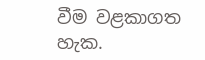වීම වළකාගත හැක.